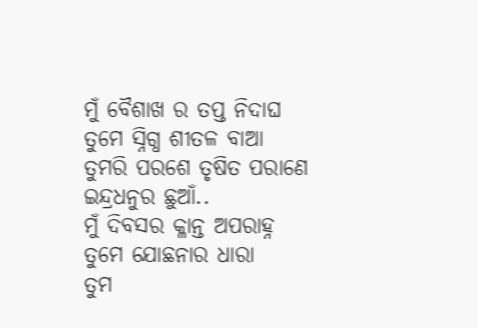ମୁଁ ବୈଶାଖ ର ତପ୍ତ ନିଦାଘ
ତୁମେ ସ୍ନିଗ୍ଧ ଶୀତଳ ବାଆ
ତୁମରି ପରଶେ ତୃଷିତ ପରାଣେ
ଇନ୍ଦ୍ରଧନୁର ଛୁଆଁ..
ମୁଁ ଦିବସର କ୍ଳାନ୍ତ ଅପରାହ୍ନ
ତୁମେ ଯୋଛନାର ଧାରା
ତୁମ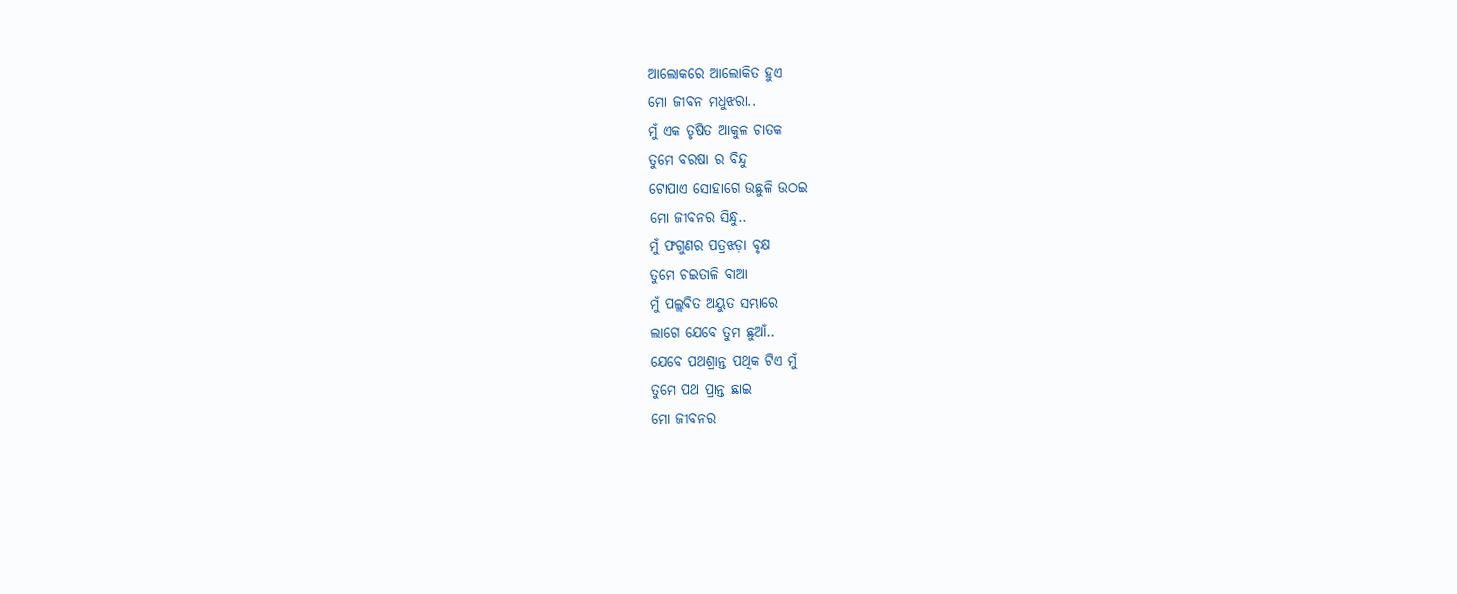ଆଲୋକରେ ଆଲୋକିତ ହୁଏ
ମୋ ଜୀବନ ମଧୁଝରା..
ମୁଁ ଏକ ତୃଷିତ ଆକୁଳ ଚାତକ
ତୁମେ ବରଷା ର ବିନ୍ଦୁ
ଟୋପାଏ ସୋହାଗେ ଉଛୁଳି ଉଠଇ
ମୋ ଜୀବନର ସିନ୍ଧୁ..
ମୁଁ ଫଗୁଣର ପତ୍ରଝଡ଼ା ବୃକ୍ଷ
ତୁମେ ଚଇତାଳି ବାଆ
ମୁଁ ପଲ୍ଲବିତ ଅୟୁତ ସମ୍ଭାରେ
ଲାଗେ ଯେବେ ତୁମ ଛୁଆଁ..
ଯେବେ ପଥଶ୍ରାନ୍ତ ପଥିକ ଟିଏ ମୁଁ
ତୁମେ ପଥ ପ୍ରାନ୍ତ ଛାଇ
ମୋ ଜୀବନର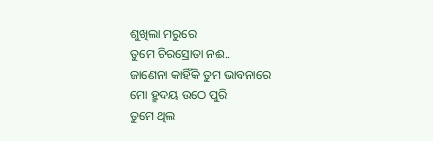ଶୁଖିଲା ମରୁରେ
ତୁମେ ଚିରସ୍ରୋତା ନଈ..
ଜାଣେନା କାହିଁକି ତୁମ ଭାବନାରେ
ମୋ ହ୍ରୁଦୟ ଉଠେ ପୁରି
ତୁମେ ଥିଲ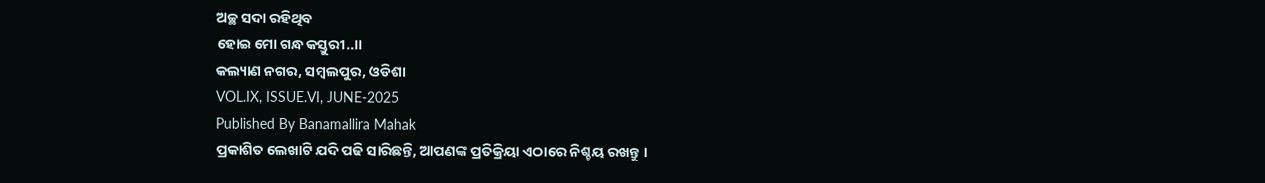ଅଚ୍ଛ ସଦା ରହିଥିବ
ହୋଇ ମୋ ଗନ୍ଧ କସ୍ତୁରୀ..।।
କଲ୍ୟାଣ ନଗର, ସମ୍ବଲପୁର, ଓଡିଶା
VOL.IX, ISSUE.VI, JUNE-2025
Published By Banamallira Mahak
ପ୍ରକାଶିତ ଲେଖାଟି ଯଦି ପଢି ସାରିଛନ୍ତି, ଆପଣଙ୍କ ପ୍ରତିକ୍ରିୟା ଏଠାରେ ନିଶ୍ଚୟ ରଖନ୍ତୁ ।